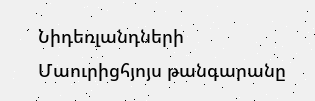Նիդեռլանդների Մաուրիցհյոյս թանգարանը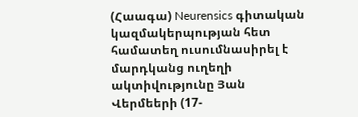(Հաագա) Neurensics գիտական կազմակերպության հետ համատեղ ուսումնասիրել է մարդկանց ուղեղի ակտիվությունը Յան Վերմեերի (17-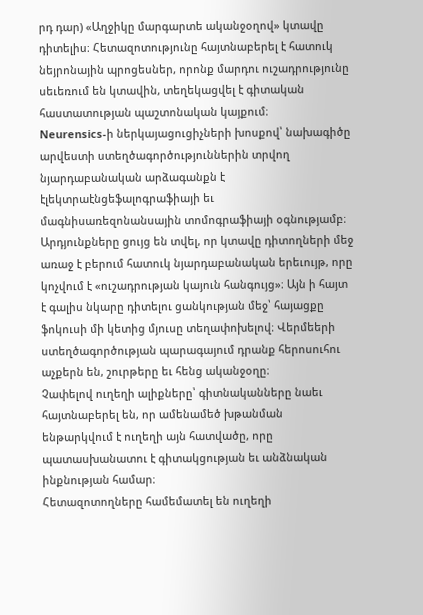րդ դար) «Աղջիկը մարգարտե ականջօղով» կտավը դիտելիս։ Հետազոտությունը հայտնաբերել է հատուկ նեյրոնային պրոցեսներ, որոնք մարդու ուշադրությունը սեւեռում են կտավին, տեղեկացվել է գիտական հաստատության պաշտոնական կայքում։
Neurensics-ի ներկայացուցիչների խոսքով՝ նախագիծը արվեստի ստեղծագործություններին տրվող նյարդաբանական արձագանքն է էլեկտրաէնցեֆալոգրաֆիայի եւ մագնիսառեզոնանսային տոմոգրաֆիայի օգնությամբ։
Արդյունքները ցույց են տվել, որ կտավը դիտողների մեջ առաջ է բերում հատուկ նյարդաբանական երեւույթ, որը կոչվում է «ուշադրության կայուն հանգույց»։ Այն ի հայտ է գալիս նկարը դիտելու ցանկության մեջ՝ հայացքը ֆոկուսի մի կետից մյուսը տեղափոխելով։ Վերմեերի ստեղծագործության պարագայում դրանք հերոսուհու աչքերն են, շուրթերը եւ հենց ականջօղը։
Չափելով ուղեղի ալիքները՝ գիտնականները նաեւ հայտնաբերել են, որ ամենամեծ խթանման ենթարկվում է ուղեղի այն հատվածը, որը պատասխանատու է գիտակցության եւ անձնական ինքնության համար։
Հետազոտողները համեմատել են ուղեղի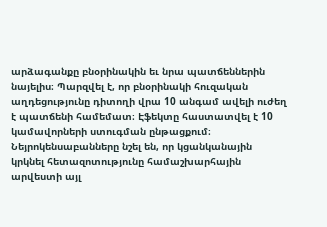արձագանքը բնօրինակին եւ նրա պատճեններին նայելիս։ Պարզվել է, որ բնօրինակի հուզական աղդեցությունը դիտողի վրա 10 անգամ ավելի ուժեղ է պատճենի համեմատ։ Էֆեկտը հաստատվել է 10 կամավորների ստուգման ընթացքում։
Նեյրոկենսաբանները նշել են, որ կցանկանային կրկնել հետազոտությունը համաշխարհային արվեստի այլ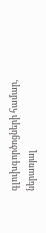գլուխգործոցների համար, ներառյալ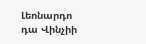Լեոնարդո դա Վինչիի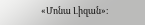«Մոնա Լիզան»։